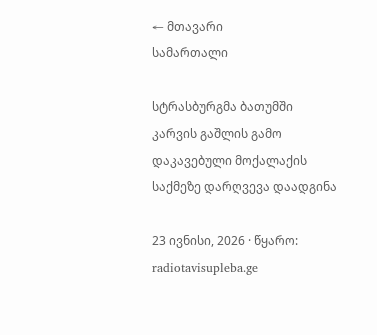← მთავარი
სამართალი

სტრასბურგმა ბათუმში კარვის გაშლის გამო დაკავებული მოქალაქის საქმეზე დარღვევა დაადგინა

23 ივნისი, 2026 · წყარო: radiotavisupleba.ge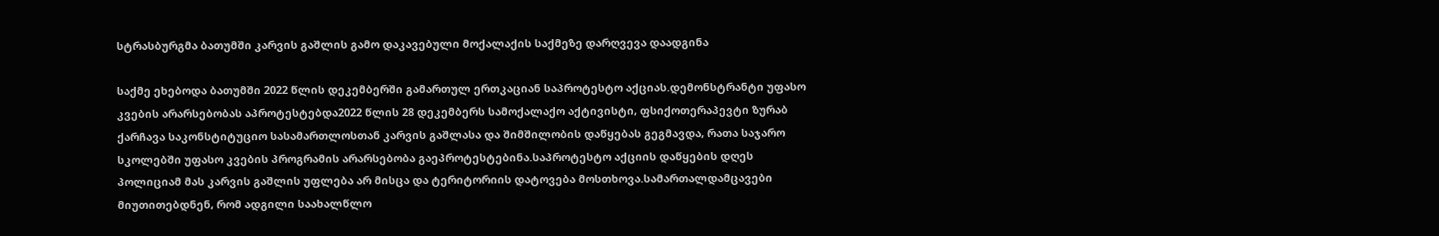სტრასბურგმა ბათუმში კარვის გაშლის გამო დაკავებული მოქალაქის საქმეზე დარღვევა დაადგინა

საქმე ეხებოდა ბათუმში 2022 წლის დეკემბერში გამართულ ერთკაციან საპროტესტო აქციას.დემონსტრანტი უფასო კვების არარსებობას აპროტესტებდა2022 წლის 28 დეკემბერს სამოქალაქო აქტივისტი, ფსიქოთერაპევტი ზურაბ ქარჩავა საკონსტიტუციო სასამართლოსთან კარვის გაშლასა და შიმშილობის დაწყებას გეგმავდა, რათა საჯარო სკოლებში უფასო კვების პროგრამის არარსებობა გაეპროტესტებინა.საპროტესტო აქციის დაწყების დღეს პოლიციამ მას კარვის გაშლის უფლება არ მისცა და ტერიტორიის დატოვება მოსთხოვა.სამართალდამცავები მიუთითებდნენ, რომ ადგილი საახალწლო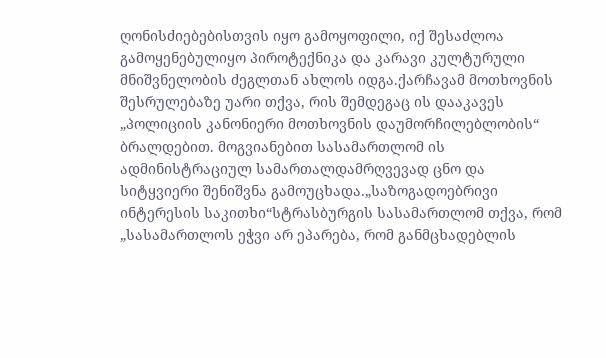ღონისძიებებისთვის იყო გამოყოფილი, იქ შესაძლოა გამოყენებულიყო პიროტექნიკა და კარავი კულტურული მნიშვნელობის ძეგლთან ახლოს იდგა.ქარჩავამ მოთხოვნის შესრულებაზე უარი თქვა, რის შემდეგაც ის დააკავეს „პოლიციის კანონიერი მოთხოვნის დაუმორჩილებლობის“ ბრალდებით. მოგვიანებით სასამართლომ ის ადმინისტრაციულ სამართალდამრღვევად ცნო და სიტყვიერი შენიშვნა გამოუცხადა.„საზოგადოებრივი ინტერესის საკითხი“სტრასბურგის სასამართლომ თქვა, რომ „სასამართლოს ეჭვი არ ეპარება, რომ განმცხადებლის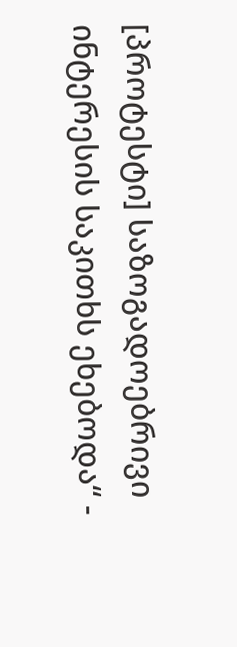[პროტესტი] საზოგადოებრივი ინტერესის საკითხს ეხებოდა“ -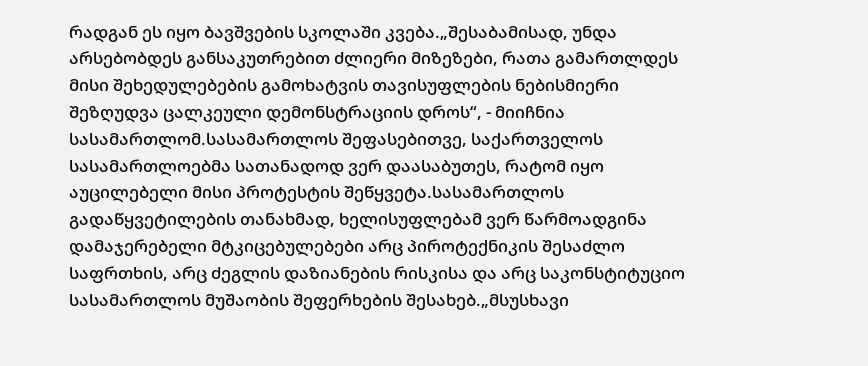რადგან ეს იყო ბავშვების სკოლაში კვება.„შესაბამისად, უნდა არსებობდეს განსაკუთრებით ძლიერი მიზეზები, რათა გამართლდეს მისი შეხედულებების გამოხატვის თავისუფლების ნებისმიერი შეზღუდვა ცალკეული დემონსტრაციის დროს“, - მიიჩნია სასამართლომ.სასამართლოს შეფასებითვე, საქართველოს სასამართლოებმა სათანადოდ ვერ დაასაბუთეს, რატომ იყო აუცილებელი მისი პროტესტის შეწყვეტა.სასამართლოს გადაწყვეტილების თანახმად, ხელისუფლებამ ვერ წარმოადგინა დამაჯერებელი მტკიცებულებები არც პიროტექნიკის შესაძლო საფრთხის, არც ძეგლის დაზიანების რისკისა და არც საკონსტიტუციო სასამართლოს მუშაობის შეფერხების შესახებ.„მსუსხავი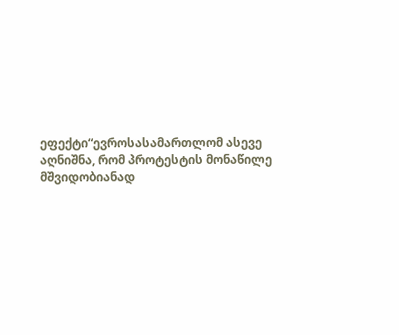ეფექტი“ევროსასამართლომ ასევე აღნიშნა, რომ პროტესტის მონაწილე მშვიდობიანად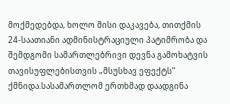მოქმედებდა, ხოლო მისი დაკავება, თითქმის 24-საათიანი ადმინისტრაციული პატიმრობა და შემდგომი სამართლებრივი დევნა გამოხატვის თავისუფლებისთვის „მსუსხავ ეფექტს“ ქმნიდა.სასამართლომ ერთხმად დაადგინა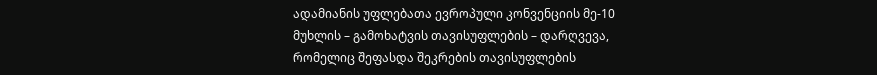ადამიანის უფლებათა ევროპული კონვენციის მე-10 მუხლის – გამოხატვის თავისუფლების – დარღვევა, რომელიც შეფასდა შეკრების თავისუფლების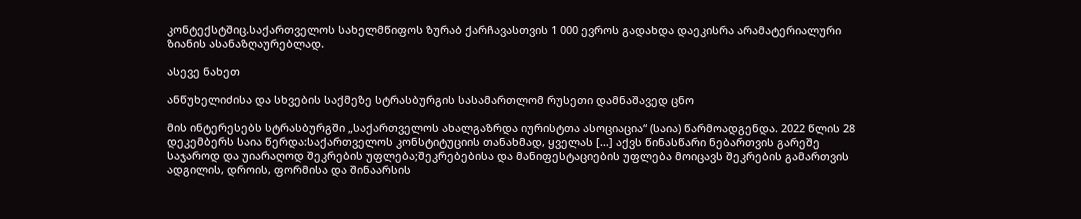კონტექსტშიც.საქართველოს სახელმწიფოს ზურაბ ქარჩავასთვის 1 000 ევროს გადახდა დაეკისრა არამატერიალური ზიანის ასანაზღაურებლად.

ასევე ნახეთ

ანწუხელიძისა და სხვების საქმეზე სტრასბურგის სასამართლომ რუსეთი დამნაშავედ ცნო

მის ინტერესებს სტრასბურგში „საქართველოს ახალგაზრდა იურისტთა ასოციაცია“ (საია) წარმოადგენდა. 2022 წლის 28 დეკემბერს საია წერდა:საქართველოს კონსტიტუციის თანახმად, ყველას […] აქვს წინასწარი ნებართვის გარეშე საჯაროდ და უიარაღოდ შეკრების უფლება;შეკრებებისა და მანიფესტაციების უფლება მოიცავს შეკრების გამართვის ადგილის, დროის, ფორმისა და შინაარსის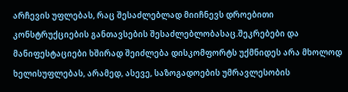არჩევის უფლებას, რაც შესაძლებლად მიიჩნევს დროებითი კონსტრუქციების განთავსების შესაძლებლობასაც.შეკრებები და მანიფესტაციები ხშირად შეიძლება დისკომფორტს უქმნიდეს არა მხოლოდ ხელისუფლებას, არამედ, ასევე, საზოგადოების უმრავლესობის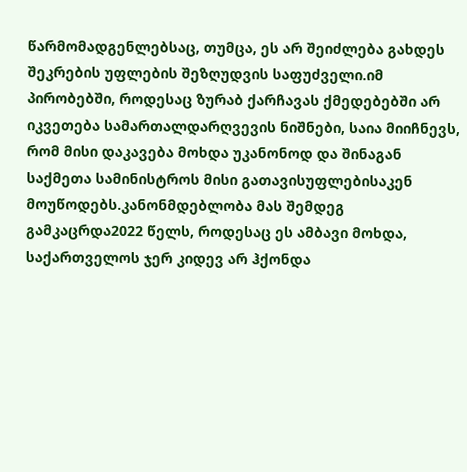წარმომადგენლებსაც, თუმცა, ეს არ შეიძლება გახდეს შეკრების უფლების შეზღუდვის საფუძველი.იმ პირობებში, როდესაც ზურაბ ქარჩავას ქმედებებში არ იკვეთება სამართალდარღვევის ნიშნები, საია მიიჩნევს, რომ მისი დაკავება მოხდა უკანონოდ და შინაგან საქმეთა სამინისტროს მისი გათავისუფლებისაკენ მოუწოდებს.კანონმდებლობა მას შემდეგ გამკაცრდა2022 წელს, როდესაც ეს ამბავი მოხდა, საქართველოს ჯერ კიდევ არ ჰქონდა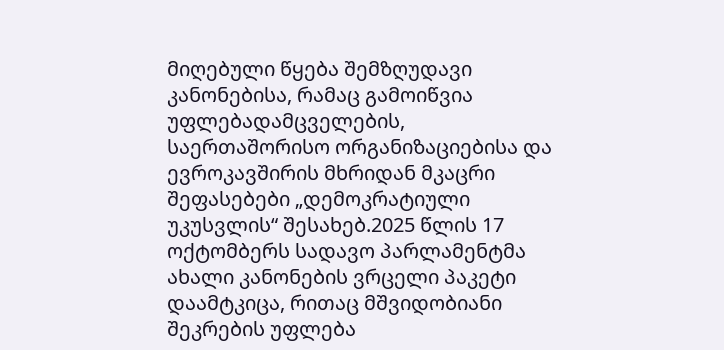მიღებული წყება შემზღუდავი კანონებისა, რამაც გამოიწვია უფლებადამცველების, საერთაშორისო ორგანიზაციებისა და ევროკავშირის მხრიდან მკაცრი შეფასებები „დემოკრატიული უკუსვლის“ შესახებ.2025 წლის 17 ოქტომბერს სადავო პარლამენტმა ახალი კანონების ვრცელი პაკეტი დაამტკიცა, რითაც მშვიდობიანი შეკრების უფლება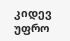კიდევ უფრო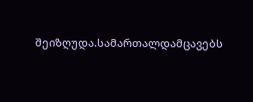შეიზღუდა.სამართალდამცავებს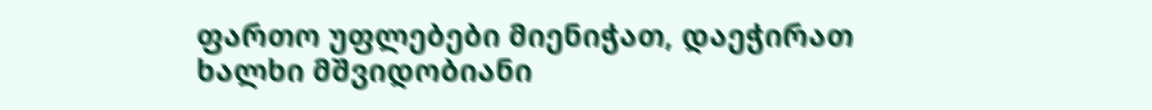ფართო უფლებები მიენიჭათ, დაეჭირათ ხალხი მშვიდობიანი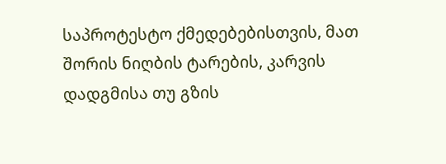საპროტესტო ქმედებებისთვის, მათ შორის ნიღბის ტარების, კარვის დადგმისა თუ გზის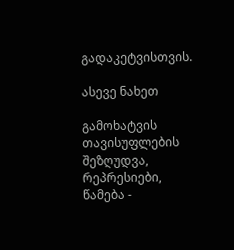გადაკეტვისთვის.

ასევე ნახეთ

გამოხატვის თავისუფლების შეზღუდვა, რეპრესიები, წამება -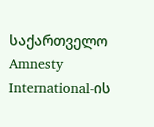საქართველო Amnesty International-ის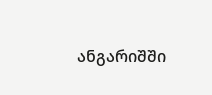ანგარიშში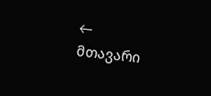← მთავარი